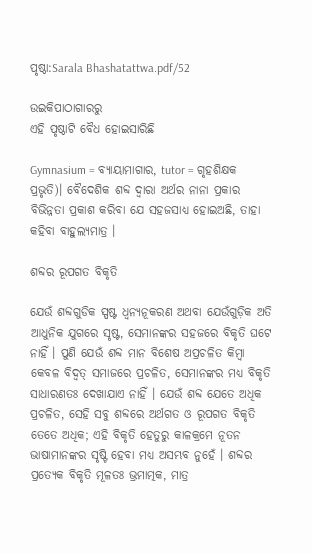ପୃଷ୍ଠା:Sarala Bhashatattwa.pdf/52

ଉଇକିପାଠାଗାର‌ରୁ
ଏହି ପୃଷ୍ଠାଟି ବୈଧ ହୋଇସାରିଛି

Gymnasium = ବ୍ୟାୟାମାଗାର, tutor = ଗୃହଶିକ୍ଷକ ପ୍ରଭୃତି)। ବୈଦେଶିକ ଶବ୍ଦ ଦ୍ୱାରା ଅର୍ଥର ନାନା ପ୍ରକାର ବିଭିନ୍ନତା ପ୍ରକାଶ କରିବା ଯେ ସହଜସାଧ୍ୟ ହୋଇଅଛି, ତାହା କହିବା ବାହୁଲ୍ୟମାତ୍ର ।

ଶବ୍ଦର ରୂପଗତ ବିକୃତି

ଯେଉଁ ଶବ୍ଦଗୁଡିକ ସ୍ପଷ୍ଟ ଧ୍ୱନ୍ୟନୂକରଣ ଅଥବା ଯେଉଁଗୁଡ଼ିକ ଅତି ଆଧୁନିକ ଯୁଗରେ ସୃଷ୍ଟ, ସେମାନଙ୍କର ସହଜରେ ବିକୃତି ଘଟେ ନାହିଁ । ପୁଣି ଯେଉଁ ଶବ୍ଦ ମାନ ବିଶେଷ ଅପ୍ରଚଳିତ କିମ୍ବା କେବଳ ବିଦ୍ୱତ୍ ସମାଜରେ ପ୍ରଚଳିତ, ସେମାନଙ୍କର ମଧ୍ୟ ବିକୃତି ସାଧାରଣତଃ ଦେଖାଯାଏ ନାହିଁ । ଯେଉଁ ଶବ୍ଦ ଯେତେ ଅଧିକ ପ୍ରଚଳିତ, ସେହି ସବୁ ଶବ୍ଦରେ ଅର୍ଥଗତ ଓ ରୂପଗତ ବିକୃତି ତେତେ ଅଧିକ; ଏହି ବିକୃତି ହେତୁରୁ କାଳକ୍ରମେ ନୂତନ ଭାଷାମାନଙ୍କର ସୃଷ୍ଟି ହେବା ମଧ୍ୟ ଅସମ୍ଭବ ନୁହେଁ । ଶବ୍ଦର ପ୍ରତ୍ୟେକ ବିକୃତି ମୂଳତଃ ଭ୍ରମାତ୍ମକ, ମାତ୍ର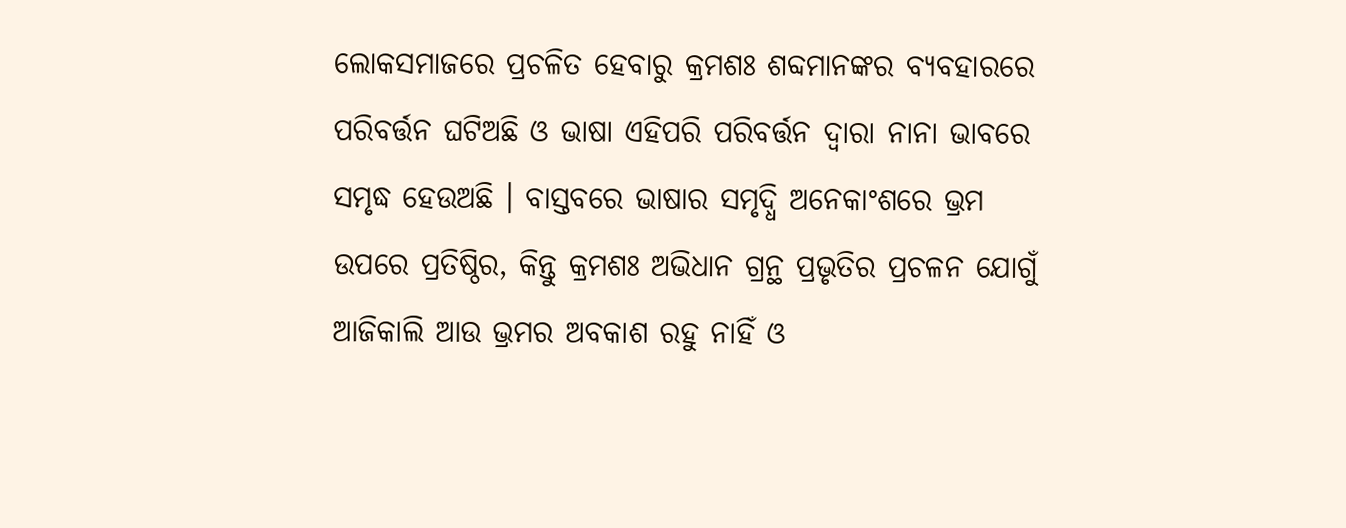ଲୋକସମାଜରେ ପ୍ରଚଳିତ ହେବାରୁ କ୍ରମଶଃ ଶବ୍ଦମାନଙ୍କର ବ୍ୟବହାରରେ ପରିବର୍ତ୍ତନ ଘଟିଅଛି ଓ ଭାଷା ଏହିପରି ପରିବର୍ତ୍ତନ ଦ୍ୱାରା ନାନା ଭାବରେ ସମୃଦ୍ଧ ହେଉଅଛି । ବାସ୍ତବରେ ଭାଷାର ସମୃଦ୍ଧି ଅନେକାଂଶରେ ଭ୍ରମ ଉପରେ ପ୍ରତିଷ୍ଠିର, କିନ୍ତୁ କ୍ରମଶଃ ଅଭିଧାନ ଗ୍ରନ୍ଥ ପ୍ରଭୃତିର ପ୍ରଚଳନ ଯୋଗୁଁ ଆଜିକାଲି ଆଉ ଭ୍ରମର ଅବକାଶ ରହୁ ନାହିଁ ଓ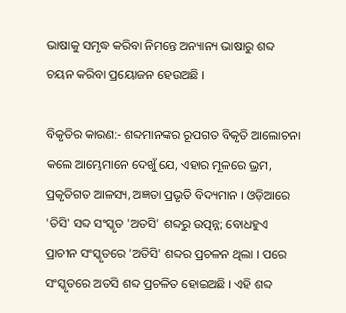ଭାଷାକୁ ସମୃଦ୍ଧ କରିବା ନିମନ୍ତେ ଅନ୍ୟାନ୍ୟ ଭାଷାରୁ ଶବ୍ଦ ଚୟନ କରିବା ପ୍ରୟୋଜନ ହେଉଅଛି ।

ବିକୃତିର କାରଣ:- ଶବ୍ଦମାନଙ୍କର ରୂପଗତ ବିକୃତି ଆଲୋଚନା କଲେ ଆମ୍ଭେମାନେ ଦେଖୁଁ ଯେ, ଏହାର ମୂଳରେ ଭ୍ରମ, ପ୍ରକୃତିଗତ ଆଳସ୍ୟ, ଅଜ୍ଞତା ପ୍ରଭୃତି ବିଦ୍ୟମାନ । ଓଡ଼ିଆରେ 'ତିସି' ସବ୍ଦ ସଂସ୍କୃତ 'ଅତସି' ଶବ୍ଦରୁ ଉତ୍ପନ୍ନ; ବୋଧହୁଏ ପ୍ରାଚୀନ ସଂସ୍କୃତରେ 'ଅତିସି' ଶବ୍ଦର ପ୍ରଚଳନ ଥିଲା । ପରେ ସଂସ୍କୃତରେ ଅତସି ଶବ୍ଦ ପ୍ରଚଳିତ ହୋଇଅଛି । ଏହି ଶବ୍ଦ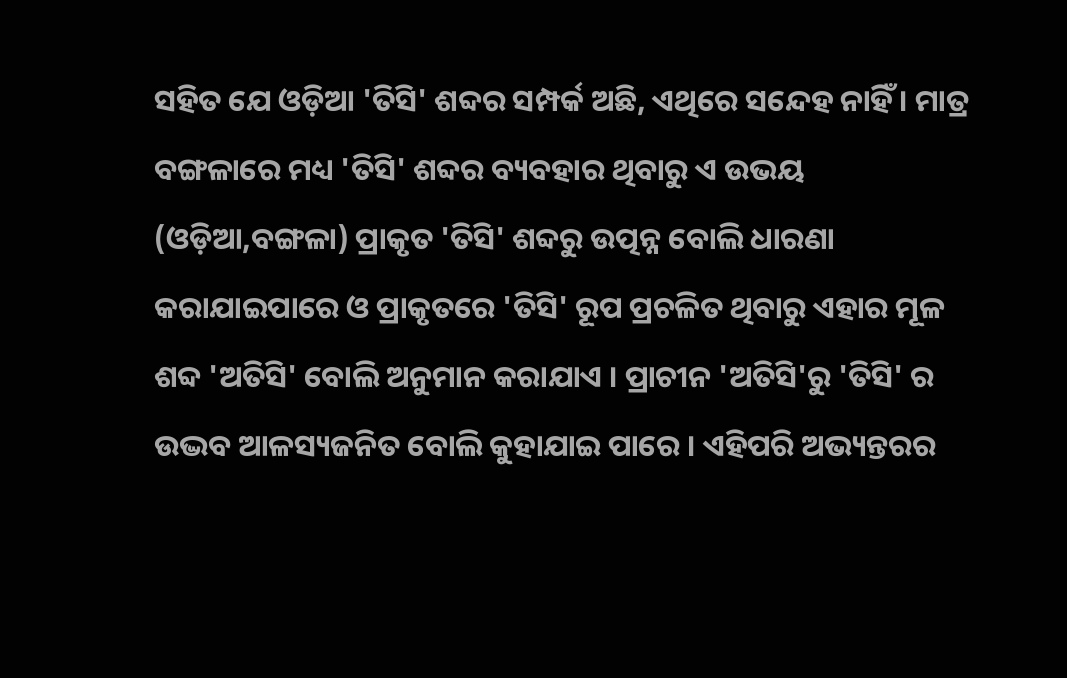ସହିତ ଯେ ଓଡ଼ିଆ 'ତିସି' ଶବ୍ଦର ସମ୍ପର୍କ ଅଛି, ଏଥିରେ ସନ୍ଦେହ ନାହିଁ । ମାତ୍ର ବଙ୍ଗଳାରେ ମଧ୍ୟ 'ତିସି' ଶବ୍ଦର ବ୍ୟବହାର ଥିବାରୁ ଏ ଉଭୟ (ଓଡ଼ିଆ,ବଙ୍ଗଳା) ପ୍ରାକୃତ 'ତିସି' ଶବ୍ଦରୁ ଉତ୍ପନ୍ନ ବୋଲି ଧାରଣା କରାଯାଇପାରେ ଓ ପ୍ରାକୃତରେ 'ତିସି' ରୂପ ପ୍ରଚଳିତ ଥିବାରୁ ଏହାର ମୂଳ ଶବ୍ଦ 'ଅତିସି' ବୋଲି ଅନୁମାନ କରାଯାଏ । ପ୍ରାଚୀନ 'ଅତିସି'ରୁ 'ତିସି' ର ଉଦ୍ଭବ ଆଳସ୍ୟଜନିତ ବୋଲି କୁହାଯାଇ ପାରେ । ଏହିପରି ଅଭ୍ୟନ୍ତରର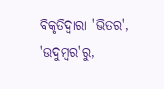ବିକୃତିଦ୍ୱାରା 'ଭିତର', 'ଉଦୁମ୍ବର'ରୁ,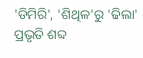'ଡିମିରି', 'ଶିଥିଳ'ରୁ 'ଢିଲା' ପ୍ରଭୃତି ଶବ୍ଦ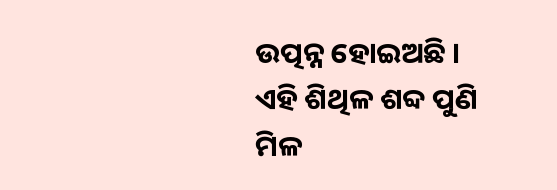ଉତ୍ପନ୍ନ ହୋଇଅଛି । ଏହି ଶିଥିଳ ଶବ୍ଦ ପୁଣି ମିଳ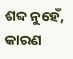ଶବ୍ଦ ନୁହେଁ, କାରଣ